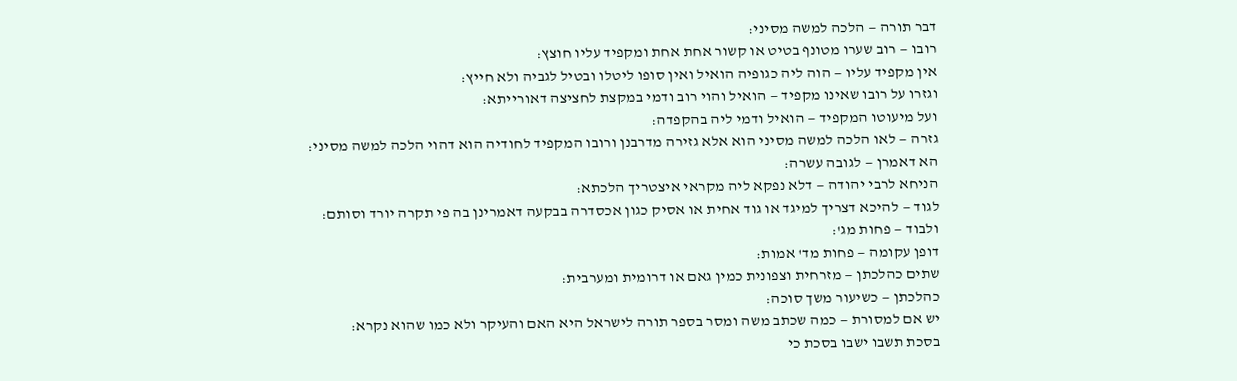דבר תורה — הלכה למשה מסיני:
רובו — רוב שערו מטונף בטיט או קשור אחת אחת ומקפיד עליו חוצץ:
אין מקפיד עליו — הוה ליה כגופיה הואיל ואין סופו ליטלו ובטיל לגביה ולא חייץ:
וגזרו על רובו שאינו מקפיד — הואיל והוי רוב ודמי במקצת לחציצה דאורייתא:
ועל מיעוטו המקפיד — הואיל ודמי ליה בהקפדה:
גזרה — לאו הלכה למשה מסיני הוא אלא גזירה מדרבנן ורובו המקפיד לחודיה הוא דהוי הלכה למשה מסיני:
הא דאמרן — לגובה עשרה:
הניחא לרבי יהודה — דלא נפקא ליה מקראי איצטריך הלכתא:
לגוד — להיכא דצריך למיגד או גוד אחית או אסיק כגון אכסדרה בבקעה דאמרינן בה פי תקרה יורד וסותם:
ולבוד — פחות מג':
דופן עקומה — פחות מד' אמות:
שתים כהלכתן — מזרחית וצפונית כמין גאם או דרומית ומערבית:
כהלכתן — כשיעור משך סוכה:
יש אם למסורת — כמה שכתב משה ומסר בספר תורה לישראל היא האם והעיקר ולא כמו שהוא נקרא:
בסכת תשבו ישבו בסכת כי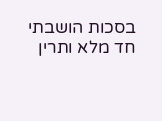בסכות הושבתי חד מלא ותרין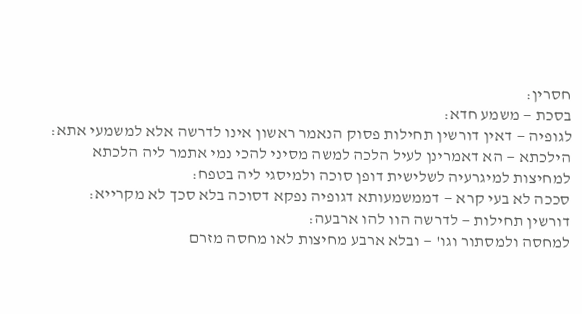חסרין:
בסכת — משמע חדא:
לגופיה — דאין דורשין תחילות פסוק הנאמר ראשון אינו לדרשה אלא למשמעי אתא:
הילכתא — הא דאמרינן לעיל הלכה למשה מסיני להכי נמי אתמר ליה הלכתא למחיצות למיגרעיה לשלישית דופן סוכה ולמיסגי ליה בטפח:
סככה לא בעי קרא — דממשמעותא דגופיה נפקא דסוכה בלא סכך לא מקרייא:
דורשין תחילות — לדרשה הוו להו ארבעה:
למחסה ולמסתור וגו' — ובלא ארבע מחיצות לאו מחסה מזרם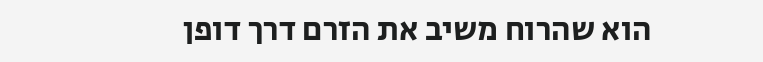הוא שהרוח משיב את הזרם דרך דופן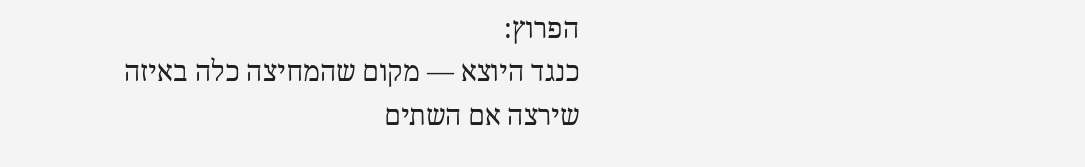הפרוץ:
כנגד היוצא — מקום שהמחיצה כלה באיזה שירצה אם השתים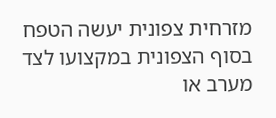מזרחית צפונית יעשה הטפח בסוף הצפונית במקצועו לצד מערב או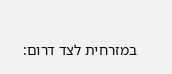במזרחית לצד דרום: